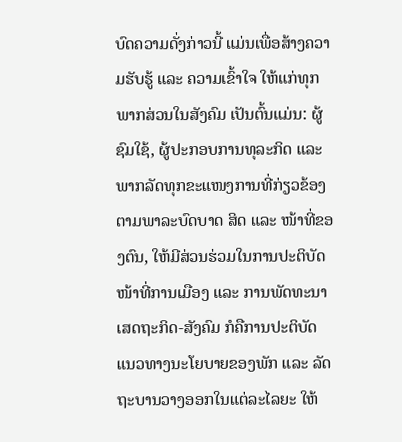ບົດຄວາມດັ່ງກ່າວນີ້ ແມ່ນເພື່ອສ້າງຄວາມຮັບຮູ້ ແລະ ຄວາມເຂົ້າໃຈ ໃຫ້ແກ່ທຸກພາກສ່ວນໃນສັງຄົມ ເປັນຕົ້ນແມ່ນ: ຜູ້ຊົມໃຊ້, ຜູ້ປະກອບການທຸລະກິດ ແລະ ພາກລັດທຸກຂະແໜງການທີ່ກ່ຽວຂ້ອງ ຕາມພາລະບົດບາດ ສິດ ແລະ ໜ້າທີ່ຂອງຕົນ, ໃຫ້ມີສ່ວນຮ່ວມໃນການປະຕິບັດໜ້າທີ່ການເມືອງ ແລະ ການພັດທະນາເສດຖະກິດ-ສັງຄົມ ກໍຄືການປະຕິບັດແນວທາງນະໂຍບາຍຂອງພັກ ແລະ ລັດຖະບານວາງອອກໃນແຕ່ລະໄລຍະ ໃຫ້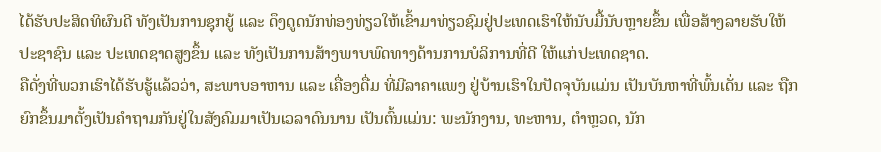ໄດ້ຮັບປະສິດທິຜົນດີ ທັງເປັນການຊຸກຍູ້ ແລະ ດຶງດູດນັກທ່ອງທ່ຽວໃຫ້ເຂົ້າມາທ່ຽວຊົມຢູ່ປະເທດເຮົາໃຫ້ນັບມື້ນັບຫຼາຍຂຶ້ນ ເພື່ອສ້າງລາຍຮັບໃຫ້ປະຊາຊົນ ແລະ ປະເທດຊາດສູງຂຶ້ນ ແລະ ທັງເປັນການສ້າງພາບພົດທາງດ້ານການບໍລິການທີ່ດີ ໃຫ້ແກ່ປະເທດຊາດ.
ຄືດັ່ງທີ່ພວກເຮົາໄດ້ຮັບຮູ້ແລ້ວວ່າ, ສະພາບອາຫານ ແລະ ເຄື່ອງດື່ມ ທີ່ມີລາຄາແພງ ຢູ່ບ້ານເຮົາໃນປັດຈຸບັນແມ່ນ ເປັນບັນຫາທີ່ພົ້ນເດັ່ນ ແລະ ຖືກຍົກຂຶ້ນມາຕັ້ງເປັນຄໍາຖາມກັນຢູ່ໃນສັງຄົມມາເປັນເວລາດົນນານ ເປັນຕົ້ນແມ່ນ: ພະນັກງານ, ທະຫານ, ຕໍາຫຼວດ, ນັກ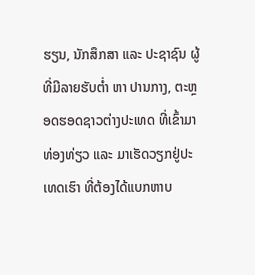ຮຽນ, ນັກສຶກສາ ແລະ ປະຊາຊົນ ຜູ້ທີ່ມີລາຍຮັບຕໍ່າ ຫາ ປານກາງ, ຕະຫຼອດຮອດຊາວຕ່າງປະເທດ ທີ່ເຂົ້າມາທ່ອງທ່ຽວ ແລະ ມາເຮັດວຽກຢູ່ປະເທດເຮົາ ທີ່ຕ້ອງໄດ້ແບກຫາບ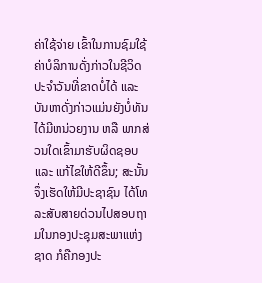ຄ່າໃຊ້ຈ່າຍ ເຂົ້າໃນການຊົມໃຊ້ຄ່າບໍລິການດັ່ງກ່າວໃນຊີວິດປະຈໍາວັນທີ່ຂາດບໍ່ໄດ້ ແລະ ບັນຫາດັ່ງກ່າວແມ່ນຍັງບໍ່ທັນໄດ້ມີຫນ່ວຍງານ ຫລື ພາກສ່ວນໃດເຂົ້າມາຮັບຜິດຊອບ ແລະ ແກ້ໄຂໃຫ້ດີຂຶ້ນ; ສະນັ້ນຈຶ່ງເຮັດໃຫ້ມີປະຊາຊົນ ໄດ້ໂທລະສັບສາຍດ່ວນໄປສອບຖາມໃນກອງປະຊຸມສະພາແຫ່ງຊາດ ກໍຄືກອງປະ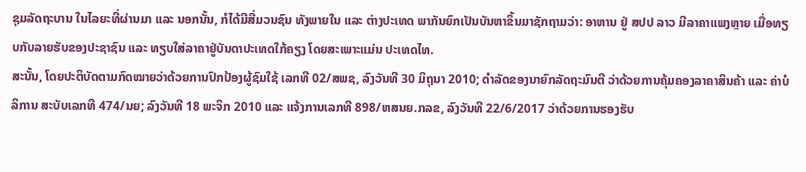ຊຸມລັດຖະບານ ໃນໄລຍະທີ່ຜ່ານມາ ແລະ ນອກນັ້ນ, ກໍໄດ້ມີສື່ມວນຊົນ ທັງພາຍໃນ ແລະ ຕ່າງປະເທດ ພາກັນຍົກເປັນບັນຫາຂຶ້ນມາຊັກຖາມວ່າ: ອາຫານ ຢູ່ ສປປ ລາວ ມີລາຄາແພງຫຼາຍ ເມື່ອທຽບກັບລາຍຮັບຂອງປະຊາຊົນ ແລະ ທຽບໃສ່ລາຄາຢູ່ບັນດາປະເທດໃກ້ຄຽງ ໂດຍສະເພາະແມ່ນ ປະເທດໄທ.
ສະນັ້ນ, ໂດຍປະຕິບັດຕາມກົດໝາຍວ່າດ້ວຍການປົກປ້ອງຜູ້ຊົມໃຊ້ ເລກທີ 02/ສພຊ, ລົງວັນທີ 30 ມິຖຸນາ 2010; ດໍາລັດຂອງນາຍົກລັດຖະມົນຕີ ວ່າດ້ວຍການຄຸ້ມຄອງລາຄາສິນຄ້າ ແລະ ຄ່າບໍລິການ ສະບັບເລກທີ 474/ນຍ; ລົງວັນທີ 18 ພະຈິກ 2010 ແລະ ແຈ້ງການເລກທີ 898/ຫສນຍ.ກລຂ, ລົງວັນທີ 22/6/2017 ວ່າດ້ວຍການຮອງຮັບ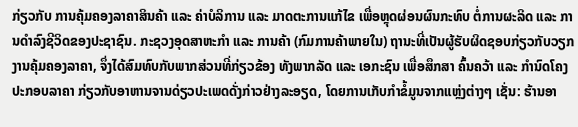ກ່ຽວກັບ ການຄຸ້ມຄອງລາຄາສິນຄ້າ ແລະ ຄ່າບໍລິການ ແລະ ມາດຕະການແກ້ໄຂ ເພື່ອຫຼຸດຜ່ອນຜົນກະທົບ ຕໍ່ການຜະລິດ ແລະ ການດໍາລົງຊີວິດຂອງປະຊາຊົນ. ກະຊວງອຸດສາຫະກໍາ ແລະ ການຄ້າ (ກົມການຄ້າພາຍໃນ) ຖານະທີ່ເປັນຜູ້ຮັບຜິດຊອບກ່ຽວກັບວຽກງານຄຸ້ມຄອງລາຄາ, ຈຶ່ງໄດ້ສົມທົບກັບພາກສ່ວນທີ່ກ່ຽວຂ້ອງ ທັງພາກລັດ ແລະ ເອກະຊົນ ເພື່ອສຶກສາ ຄົ້ນຄວ້າ ແລະ ກໍານົດໂຄງປະກອບລາຄາ ກ່ຽວກັບອາຫານຈານດ່ຽວປະເພດດັ່ງກ່າວຢ່າງລະອຽດ, ໂດຍການເກັບກໍາຂໍ້ມູນຈາກແຫຼ່ງຕ່າງໆ ເຊັ່ນ: ຮ້ານອາ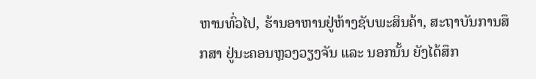ຫານທົ່ວໄປ, ຮ້ານອາຫານຢູ່ຫ້າງຊັບພະສິນຄ້າ, ສະຖາບັນການສຶກສາ ຢູ່ນະຄອນຫຼວງວຽງຈັນ ແລະ ນອກນັ້ນ ຍັງໄດ້ສຶກ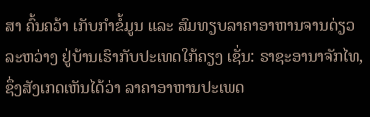ສາ ຄົ້ນຄວ້າ ເກັບກໍາຂໍ້ມູນ ແລະ ສົມທຽບລາຄາອາຫານຈານດ່ຽວ ລະຫວ່າງ ຢູ່ບ້ານເຮົາກັບປະເທດໃກ້ຄຽງ ເຊັ່ນ: ຣາຊະອານາຈັກໄທ, ຊຶ່ງສັງເກດເຫັນໄດ້ວ່າ ລາຄາອາຫານປະເພດ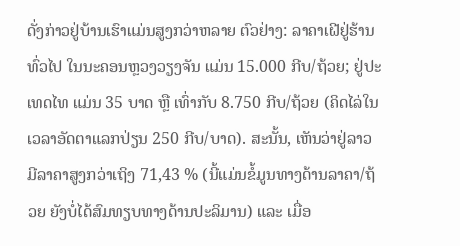ດັ່ງກ່າວຢູ່ບ້ານເຮົາແມ່ນສູງກວ່າຫລາຍ ຕົວຢ່າງ: ລາຄາເຝີຢູ່ຮ້ານທົ່ວໄປ ໃນນະຄອນຫຼວງວຽງຈັນ ແມ່ນ 15.000 ກີບ/ຖ້ວຍ; ຢູ່ປະເທດໄທ ແມ່ນ 35 ບາດ ຫຼື ເທົ່າກັບ 8.750 ກີບ/ຖ້ວຍ (ຄິດໄລ່ໃນເວລາອັດຕາແລກປ່ຽນ 250 ກີບ/ບາດ). ສະນັ້ນ, ເຫັນວ່າຢູ່ລາວ ມີລາຄາສູງກວ່າເຖິງ 71,43 % (ນີ້ແມ່ນຂໍ້ມູນທາງດ້ານລາຄາ/ຖ້ວຍ ຍັງບໍ່ໄດ້ສົມທຽບທາງດ້ານປະລິມານ) ແລະ ເມື່ອ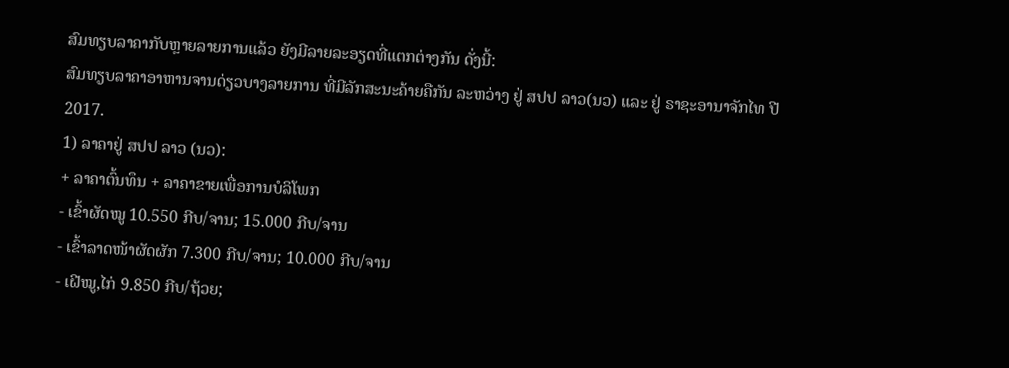ສົມທຽບລາຄາກັບຫຼາຍລາຍການແລ້ວ ຍັງມີລາຍລະອຽດທີ່ແຕກຕ່າງກັນ ດັ່ງນີ້:
ສົມທຽບລາຄາອາຫານຈານດ່ຽວບາງລາຍການ ທີ່ມີລັກສະນະຄ້າຍຄືກັນ ລະຫວ່າງ ຢູ່ ສປປ ລາວ(ນວ) ແລະ ຢູ່ ຣາຊະອານາຈັກໄທ ປີ 2017.
1) ລາຄາຢູ່ ສປປ ລາວ (ນວ):
+ ລາຄາຕົ້ນທຶນ + ລາຄາຂາຍເພື່ອການບໍລິໂພກ
- ເຂົ້າຜັດໝູ 10.550 ກີບ/ຈານ; 15.000 ກີບ/ຈານ
- ເຂົ້າລາດໜ້າຜັດຜັກ 7.300 ກີບ/ຈານ; 10.000 ກີບ/ຈານ
- ເຝີໝູ,ໄກ່ 9.850 ກີບ/ຖ້ວຍ;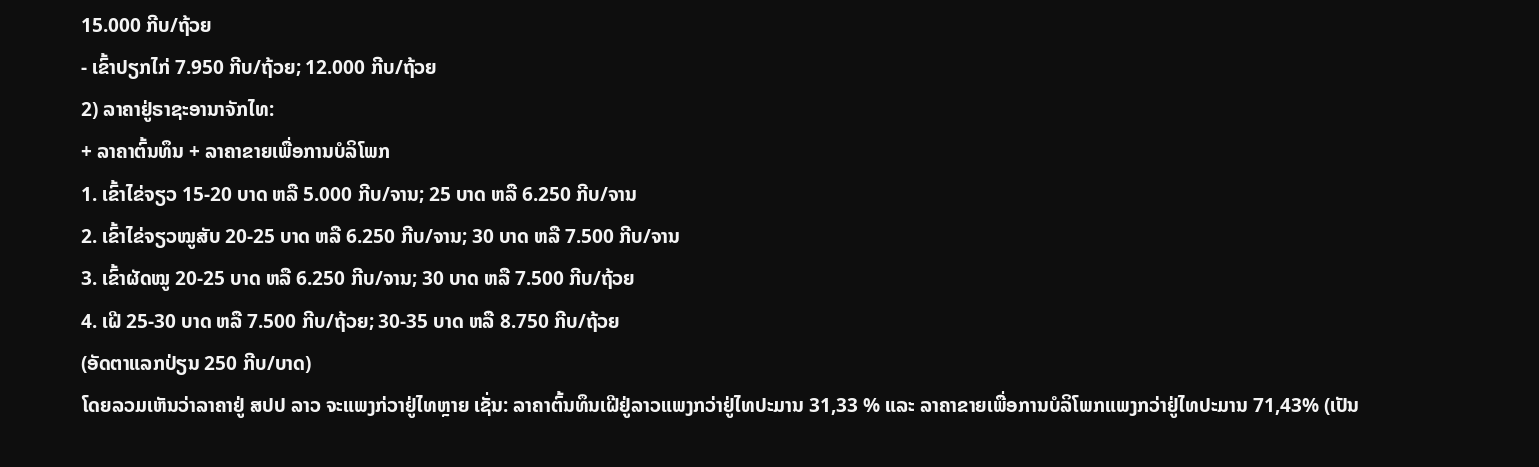15.000 ກີບ/ຖ້ວຍ
- ເຂົ້າປຽກໄກ່ 7.950 ກີບ/ຖ້ວຍ; 12.000 ກີບ/ຖ້ວຍ
2) ລາຄາຢູ່ຣາຊະອານາຈັກໄທ:
+ ລາຄາຕົ້ນທຶນ + ລາຄາຂາຍເພື່ອການບໍລິໂພກ
1. ເຂົ້າໄຂ່ຈຽວ 15-20 ບາດ ຫລື 5.000 ກີບ/ຈານ; 25 ບາດ ຫລື 6.250 ກີບ/ຈານ
2. ເຂົ້າໄຂ່ຈຽວໝູສັບ 20-25 ບາດ ຫລື 6.250 ກີບ/ຈານ; 30 ບາດ ຫລື 7.500 ກີບ/ຈານ
3. ເຂົ້າຜັດໝູ 20-25 ບາດ ຫລື 6.250 ກີບ/ຈານ; 30 ບາດ ຫລື 7.500 ກີບ/ຖ້ວຍ
4. ເຝີ 25-30 ບາດ ຫລື 7.500 ກີບ/ຖ້ວຍ; 30-35 ບາດ ຫລື 8.750 ກີບ/ຖ້ວຍ
(ອັດຕາແລກປ່ຽນ 250 ກີບ/ບາດ)
ໂດຍລວມເຫັນວ່າລາຄາຢູ່ ສປປ ລາວ ຈະແພງກ່ວາຢູ່ໄທຫຼາຍ ເຊັ່ນ: ລາຄາຕົ້ນທຶນເຝີຢູ່ລາວແພງກວ່າຢູ່ໄທປະມານ 31,33 % ແລະ ລາຄາຂາຍເພື່ອການບໍລິໂພກແພງກວ່າຢູ່ໄທປະມານ 71,43% (ເປັນ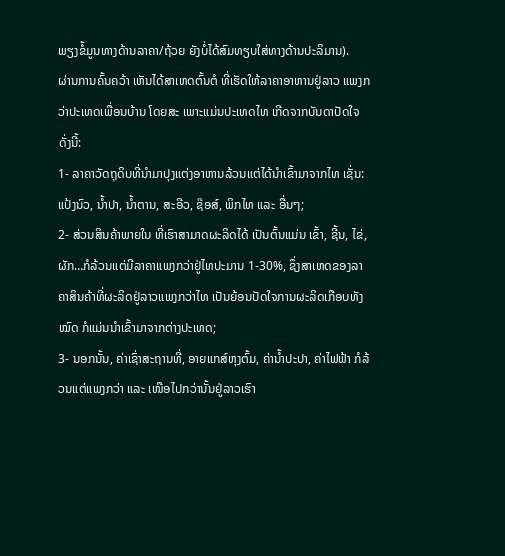ພຽງຂໍ້ມູນທາງດ້ານລາຄາ/ຖ້ວຍ ຍັງບໍ່ໄດ້ສົມທຽບໃສ່ທາງດ້ານປະລິມານ).
ຜ່ານການຄົ້ນຄວ້າ ເຫັນໄດ້ສາເຫດຕົ້ນຕໍ ທີ່ເຮັດໃຫ້ລາຄາອາຫານຢູ່ລາວ ແພງກວ່າປະເທດເພື່ອນບ້ານ ໂດຍສະ ເພາະແມ່ນປະເທດໄທ ເກີດຈາກບັນດາປັດໃຈ ດັ່ງນີ້:
1- ລາຄາວັດຖຸດິບທີ່ນໍາມາປຸງແຕ່ງອາຫານລ້ວນແຕ່ໄດ້ນໍາເຂົ້າມາຈາກໄທ ເຊັ່ນ: ແປ້ງນົວ, ນໍ້າປາ, ນໍ້າຕານ, ສະອີວ, ຊ໊ອສ໌, ພິກໄທ ແລະ ອື່ນໆ;
2- ສ່ວນສິນຄ້າພາຍໃນ ທີ່ເຮົາສາມາດຜະລິດໄດ້ ເປັນຕົ້ນແມ່ນ ເຂົ້າ, ຊີ້ນ, ໄຂ່, ຜັກ…ກໍລ້ວນແຕ່ມີລາຄາແພງກວ່າຢູ່ໄທປະມານ 1-30%, ຊຶ່ງສາເຫດຂອງລາຄາສິນຄ້າທີ່ຜະລິດຢູ່ລາວແພງກວ່າໄທ ເປັນຍ້ອນປັດໃຈການຜະລິດເກືອບທັງໝົດ ກໍແມ່ນນໍາເຂົ້າມາຈາກຕ່າງປະເທດ;
3- ນອກນັ້ນ, ຄ່າເຊົ່າສະຖານທີ່, ອາຍແກສ໌ຫຸງຕົ້ມ, ຄ່ານໍ້າປະປາ, ຄ່າໄຟຟ້າ ກໍລ້ວນແຕ່ແພງກວ່າ ແລະ ເໜືອໄປກວ່ານັ້ນຢູ່ລາວເຮົາ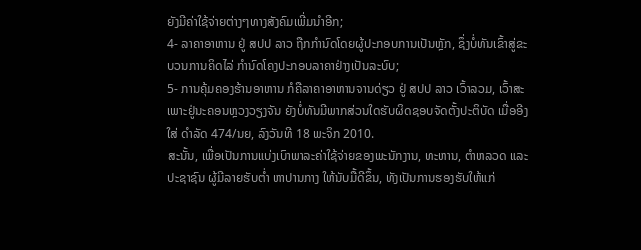ຍັງມີຄ່າໃຊ້ຈ່າຍຕ່າງໆທາງສັງຄົມເພີ່ມນໍາອີກ;
4- ລາຄາອາຫານ ຢູ່ ສປປ ລາວ ຖືກກໍານົດໂດຍຜູ້ປະກອບການເປັນຫຼັກ, ຊຶ່ງບໍ່ທັນເຂົ້າສູ່ຂະບວນການຄິດໄລ່ ກໍານົດໂຄງປະກອບລາຄາຢ່າງເປັນລະບົບ;
5- ການຄຸ້ມຄອງຮ້ານອາຫານ ກໍຄືລາຄາອາຫານຈານດ່ຽວ ຢູ່ ສປປ ລາວ ເວົ້າລວມ, ເວົ້າສະເພາະຢູ່ນະຄອນຫຼວງວຽງຈັນ ຍັງບໍ່ທັນມີພາກສ່ວນໃດຮັບຜິດຊອບຈັດຕັ້ງປະຕິບັດ ເມື່ອອີງໃສ່ ດໍາລັດ 474/ນຍ, ລົງວັນທີ 18 ພະຈິກ 2010.
ສະນັ້ນ, ເພື່ອເປັນການແບ່ງເບົາພາລະຄ່າໃຊ້ຈ່າຍຂອງພະນັກງານ, ທະຫານ, ຕໍາຫລວດ ແລະ ປະຊາຊົນ ຜູ້ມີລາຍຮັບຕໍ່າ ຫາປານກາງ ໃຫ້ນັບມື້ດີຂຶ້ນ, ທັງເປັນການຮອງຮັບໃຫ້ແກ່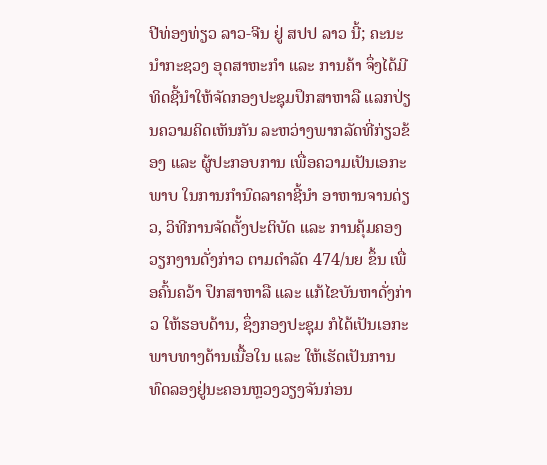ປີທ່ອງທ່ຽວ ລາວ-ຈີນ ຢູ່ ສປປ ລາວ ນີ້; ຄະນະນໍາກະຊວງ ອຸດສາຫະກໍາ ແລະ ການຄ້າ ຈຶ່ງໄດ້ມີທິດຊີ້ນໍາໃຫ້ຈັດກອງປະຊຸມປຶກສາຫາລື ແລກປ່ຽນຄວາມຄິດເຫັນກັນ ລະຫວ່າງພາກລັດທີ່ກ່ຽວຂ້ອງ ແລະ ຜູ້ປະກອບການ ເພື່ອຄວາມເປັນເອກະພາບ ໃນການກໍານົດລາຄາຊີ້ນໍາ ອາຫານຈານດ່ຽວ, ວິທີການຈັດຕັ້ງປະຕິບັດ ແລະ ການຄຸ້ມຄອງວຽກງານດັ່ງກ່າວ ຕາມດໍາລັດ 474/ນຍ ຂຶ້ນ ເພື່ອຄົ້ນຄວ້າ ປຶກສາຫາລື ແລະ ແກ້ໄຂບັນຫາດັ່ງກ່າວ ໃຫ້ຮອບດ້ານ, ຊຶ່ງກອງປະຊຸມ ກໍໄດ້ເປັນເອກະພາບທາງດ້ານເນື້ອໃນ ແລະ ໃຫ້ເຮັດເປັນການທົດລອງຢູ່ນະຄອນຫຼວງວຽງຈັນກ່ອນ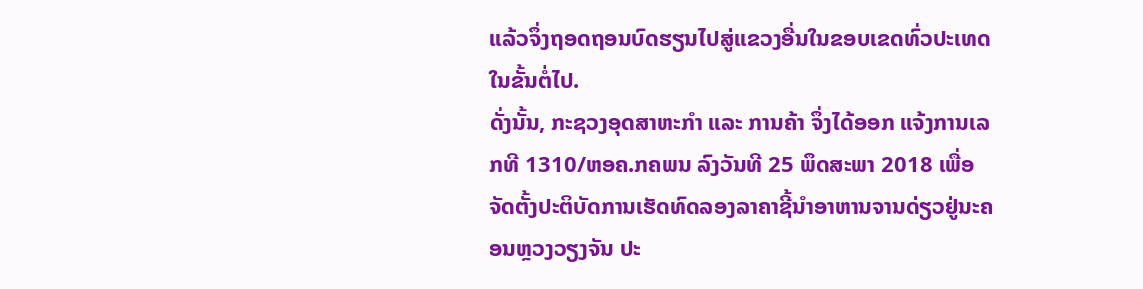ແລ້ວຈຶ່ງຖອດຖອນບົດຮຽນໄປສູ່ແຂວງອື່ນໃນຂອບເຂດທົ່ວປະເທດ ໃນຂັ້ນຕໍ່ໄປ.
ດັ່ງນັ້ນ, ກະຊວງອຸດສາຫະກໍາ ແລະ ການຄ້າ ຈຶ່ງໄດ້ອອກ ແຈ້ງການເລກທີ 1310/ຫອຄ.ກຄພນ ລົງວັນທີ 25 ພຶດສະພາ 2018 ເພື່ອຈັດຕັ້ງປະຕິບັດການເຮັດທົດລອງລາຄາຊີ້ນໍາອາຫານຈານດ່ຽວຢູ່ນະຄອນຫຼວງວຽງຈັນ ປະ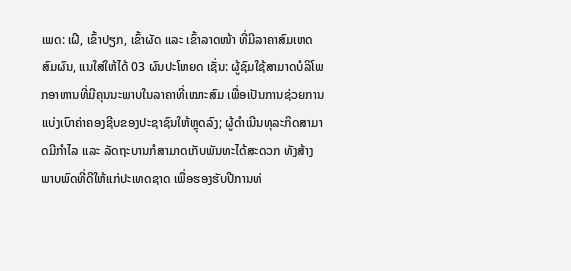ເພດ: ເຝີ, ເຂົ້າປຽກ, ເຂົ້າຜັດ ແລະ ເຂົ້າລາດໜ້າ ທີ່ມີລາຄາສົມເຫດສົມຜົນ, ແນໃສ່ໃຫ້ໄດ້ 03 ຜົນປະໂຫຍດ ເຊັ່ນ: ຜູ້ຊົມໃຊ້ສາມາດບໍລິໂພກອາຫານທີ່ມີຄຸນນະພາບໃນລາຄາທີ່ເໝາະສົມ ເພື່ອເປັນການຊ່ວຍການແບ່ງເບົາຄ່າຄອງຊີບຂອງປະຊາຊົນໃຫ້ຫຼຸດລົງ; ຜູ້ດໍາເນີນທຸລະກິດສາມາດມີກໍາໄລ ແລະ ລັດຖະບານກໍສາມາດເກັບພັນທະໄດ້ສະດວກ ທັງສ້າງພາບພົດທີ່ດີໃຫ້ແກ່ປະເທດຊາດ ເພື່ອຮອງຮັບປີການທ່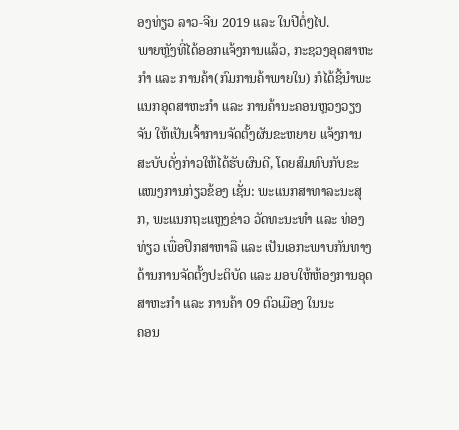ອງທ່ຽວ ລາວ-ຈີນ 2019 ແລະ ໃນປີຕໍ່ໆໄປ.
ພາຍຫຼັງທີ່ໄດ້ອອກແຈ້ງການແລ້ວ, ກະຊວງອຸດສາຫະກໍາ ແລະ ການຄ້າ(ກົມການຄ້າພາຍໃນ) ກໍໄດ້ຊີ້ນໍາພະແນກອຸດສາຫະກໍາ ແລະ ການຄ້ານະຄອນຫຼວງວຽງຈັນ ໃຫ້ເປັນເຈົ້າການຈັດຕັ້ງຜັນຂະຫຍາຍ ແຈ້ງການສະບັບດັ່ງກ່າວໃຫ້ໄດ້ຮັບຜົນດີ, ໂດຍສົມທົບກັບຂະແໜງການກ່ຽວຂ້ອງ ເຊັ່ນ: ພະແນກສາທາລະນະສຸກ, ພະແນກຖະແຫຼງຂ່າວ ວັດທະນະທໍາ ແລະ ທ່ອງທ່ຽວ ເພື່ອປຶກສາຫາລື ແລະ ເປັນເອກະພາບກັນທາງດ້ານການຈັດຕັ້ງປະຕິບັດ ແລະ ມອບໃຫ້ຫ້ອງການອຸດສາຫະກໍາ ແລະ ການຄ້າ 09 ຕົວເມືອງ ໃນນະ
ຄອນ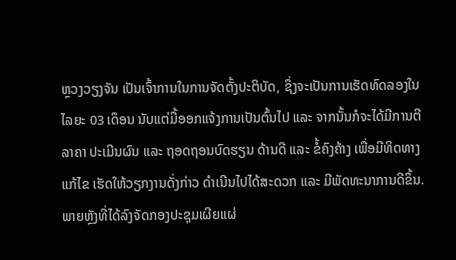ຫຼວງວຽງຈັນ ເປັນເຈົ້າການໃນການຈັດຕັ້ງປະຕິບັດ, ຊຶ່ງຈະເປັນການເຮັດທົດລອງໃນໄລຍະ 03 ເດຶອນ ນັບແຕ່ມື້ອອກແຈ້ງການເປັນຕົ້ນໄປ ແລະ ຈາກນັ້ນກໍຈະໄດ້ມີການຕີລາຄາ ປະເມີນຜົນ ແລະ ຖອດຖອນບົດຮຽນ ດ້ານດີ ແລະ ຂໍ້ຄົງຄ້າງ ເພື່ອມີທິດທາງແກ້ໄຂ ເຮັດໃຫ້ວຽກງານດັ່ງກ່າວ ດໍາເນີນໄປໄດ້ສະດວກ ແລະ ມີພັດທະນາການດີຂຶ້ນ.
ພາຍຫຼັງທີ່ໄດ້ລົງຈັດກອງປະຊຸມເຜີຍແຜ່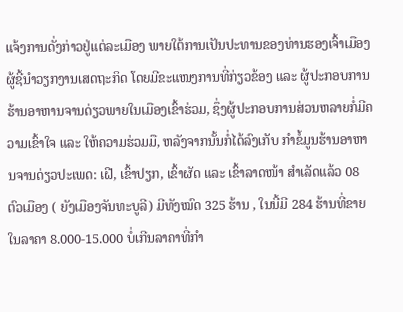ແຈ້ງການດັ່ງກ່າວຢູ່ແຕ່ລະເມືອງ ພາຍໃຕ້ການເປັນປະທານຂອງທ່ານຮອງເຈົ້າເມືອງຜູ້ຊີ້ນໍາວຽກງານເສດຖະກິດ ໂດຍມີຂະແໜງການທີ່ກ່ຽວຂ້ອງ ແລະ ຜູ້ປະກອບການຮ້ານອາຫານຈານດ່ຽວພາຍໃນເມືອງເຂົ້າຮ່ວມ, ຊຶ່ງຜູ້ປະກອບການສ່ວນຫລາຍກໍ່ມີຄວາມເຂົ້າໃຈ ແລະ ໃຫ້ຄວາມຮ່ວມມື, ຫລັງຈາກນັ້ນກໍ່ໄດ້ລົງເກັບ ກໍາຂໍ້ມູນຮ້ານອາຫານຈານດ່ຽວປະເພດ: ເຝີ, ເຂົ້າປຽກ, ເຂົ້າຜັດ ແລະ ເຂົ້າລາດໜ້າ ສໍາເລັດແລ້ວ 08 ຕົວເມືອງ ( ຍັງເມືອງຈັນທະບູລີ) ມີທັງໝົດ 325 ຮ້ານ , ໃນນີ້ມີ 284 ຮ້ານທີ່ຂາຍໃນລາຄາ 8.000-15.000 ບໍ່ເກີນລາຄາທີ່ກໍາ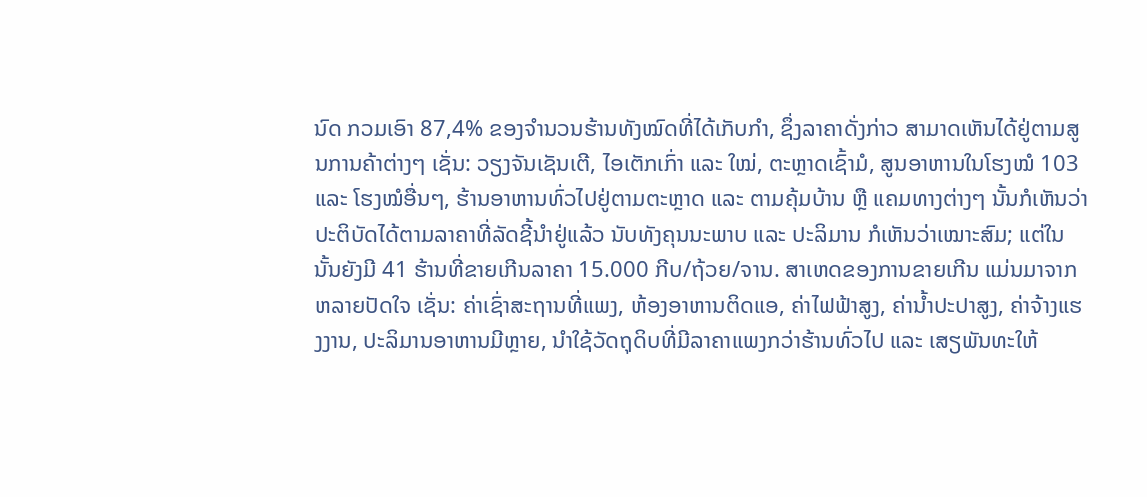ນົດ ກວມເອົາ 87,4% ຂອງຈໍານວນຮ້ານທັງໝົດທີ່ໄດ້ເກັບກໍາ, ຊຶ່ງລາຄາດັ່ງກ່າວ ສາມາດເຫັນໄດ້ຢູ່ຕາມສູນການຄ້າຕ່າງໆ ເຊັ່ນ: ວຽງຈັນເຊັນເຕີ, ໄອເຕັກເກົ່າ ແລະ ໃໝ່, ຕະຫຼາດເຊົ້າມໍ, ສູນອາຫານໃນໂຮງໝໍ 103 ແລະ ໂຮງໝໍອື່ນໆ, ຮ້ານອາຫານທົ່ວໄປຢູ່ຕາມຕະຫຼາດ ແລະ ຕາມຄຸ້ມບ້ານ ຫຼື ແຄມທາງຕ່າງໆ ນັ້ນກໍເຫັນວ່າປະຕິບັດໄດ້ຕາມລາຄາທີ່ລັດຊີ້ນໍາຢູ່ແລ້ວ ນັບທັງຄຸນນະພາບ ແລະ ປະລິມານ ກໍເຫັນວ່າເໝາະສົມ; ແຕ່ໃນນັ້ນຍັງມີ 41 ຮ້ານທີ່ຂາຍເກີນລາຄາ 15.000 ກີບ/ຖ້ວຍ/ຈານ. ສາເຫດຂອງການຂາຍເກີນ ແມ່ນມາຈາກຫລາຍປັດໃຈ ເຊັ່ນ: ຄ່າເຊົ່າສະຖານທີ່ແພງ, ຫ້ອງອາຫານຕິດແອ, ຄ່າໄຟຟ້າສູງ, ຄ່ານໍ້າປະປາສູງ, ຄ່າຈ້າງແຮງງານ, ປະລິມານອາຫານມີຫຼາຍ, ນໍາໃຊ້ວັດຖຸດິບທີ່ມີລາຄາແພງກວ່າຮ້ານທົ່ວໄປ ແລະ ເສຽພັນທະໃຫ້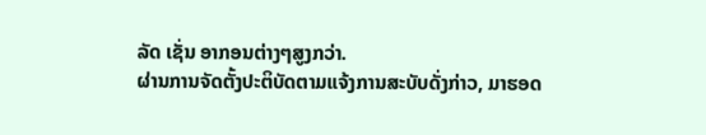ລັດ ເຊັ່ນ ອາກອນຕ່າງໆສູງກວ່າ.
ຜ່ານການຈັດຕັ້ງປະຕິບັດຕາມແຈ້ງການສະບັບດັ່ງກ່າວ, ມາຮອດ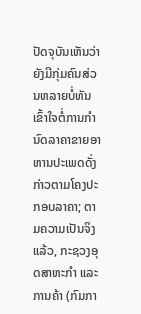ປັດຈຸບັນເຫັນວ່າຍັງມີກຸ່ມຄົນສ່ວນຫລາຍບໍ່ທັນເຂົ້າໃຈຕໍ່ການກໍານົດລາຄາຂາຍອາຫານປະເພດດັ່ງກ່າວຕາມໂຄງປະກອບລາຄາ; ຕາມຄວາມເປັນຈິງແລ້ວ, ກະຊວງອຸດສາຫະກໍາ ແລະ ການຄ້າ (ກົມກາ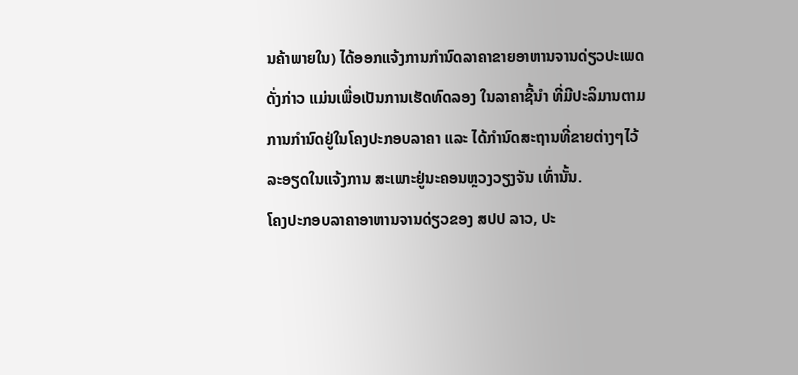ນຄ້າພາຍໃນ) ໄດ້ອອກແຈ້ງການກໍານົດລາຄາຂາຍອາຫານຈານດ່ຽວປະເພດດັ່ງກ່າວ ແມ່ນເພື່ອເປັນການເຮັດທົດລອງ ໃນລາຄາຊີ້ນໍາ ທີ່ມີປະລິມານຕາມການກໍານົດຢູ່ໃນໂຄງປະກອບລາຄາ ແລະ ໄດ້ກໍານົດສະຖານທີ່ຂາຍຕ່າງໆໄວ້ລະອຽດໃນແຈ້ງການ ສະເພາະຢູ່ນະຄອນຫຼວງວຽງຈັນ ເທົ່ານັ້ນ.
ໂຄງປະກອບລາຄາອາຫານຈານດ່ຽວຂອງ ສປປ ລາວ, ປະ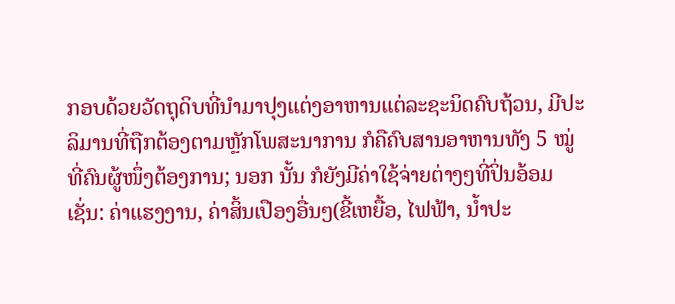ກອບດ້ວຍວັດຖຸດິບທີ່ນໍາມາປຸງແຕ່ງອາຫານແຕ່ລະຊະນິດຄົບຖ້ວນ, ມີປະລິມານທີ່ຖືກຕ້ອງຕາມຫຼັກໂພສະນາການ ກໍຄືຄົບສານອາຫານທັງ 5 ໝູ່ ທີ່ຄົນຜູ້ໜຶ່ງຕ້ອງການ; ນອກ ນັ້ນ ກໍຍັງມີຄ່າໃຊ້ຈ່າຍຕ່າງໆທີ່ປິ່ນອ້ອມ ເຊັ່ນ: ຄ່າແຮງງານ, ຄ່າສິ້ນເປືອງອື່ນໆ(ຂີ້ເຫຍື້ອ, ໄຟຟ້າ, ນໍ້າປະ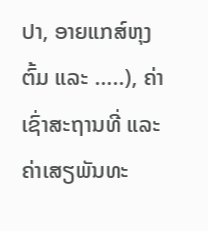ປາ, ອາຍແກສ໌ຫຸງຕົ້ມ ແລະ …..), ຄ່າເຊົ່າສະຖານທີ່ ແລະ ຄ່າເສຽພັນທະ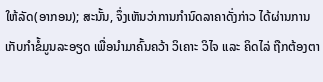ໃຫ້ລັດ(ອາກອນ); ສະນັ້ນ, ຈຶ່ງເຫັນວ່າການກໍານົດລາຄາດັ່ງກ່າວ ໄດ້ຜ່ານການເກັບກໍາຂໍ້ມູນລະອຽດ ເພື່ອນໍາມາຄົ້ນຄວ້າ ວິເຄາະ ວິໄຈ ແລະ ຄິດໄລ່ ຖືກຕ້ອງຕາ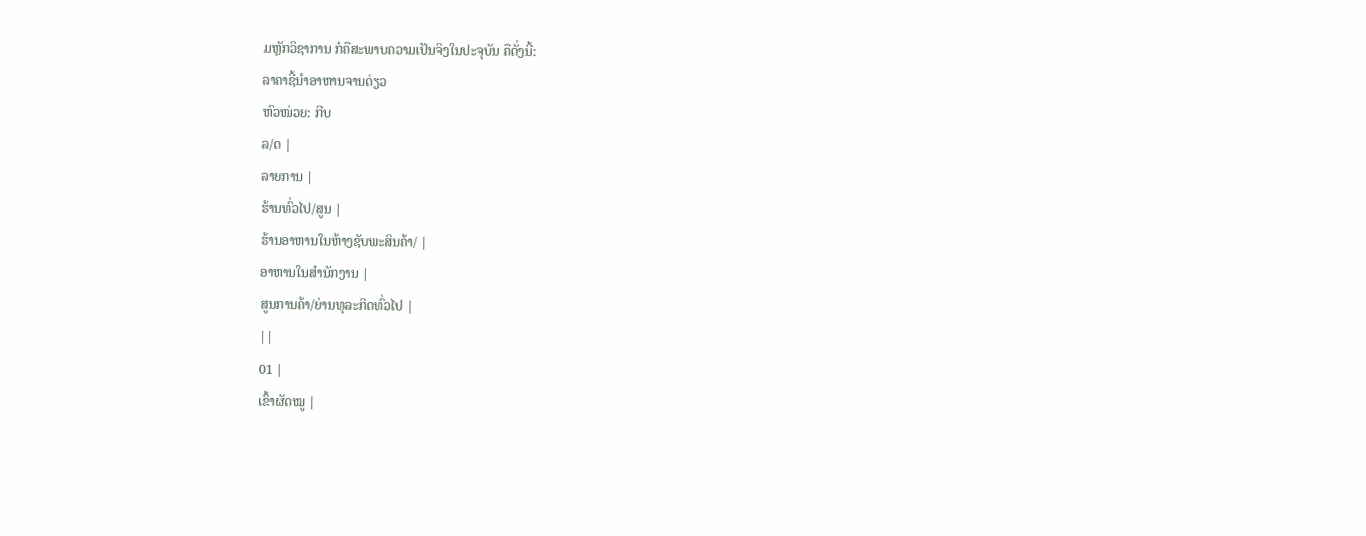ມຫຼັກວິຊາການ ກໍຄືສະພາບຄວາມເປັນຈິງໃນປະຈຸບັນ ຄືດັ່ງນີ້:
ລາຄາຊີ້ນໍາອາຫານຈານດ່ຽວ
ຫົວໜ່ວຍ: ກີບ
ລ/ດ |
ລາຍການ |
ຮ້ານທົ່ວໄປ/ສູນ |
ຮ້ານອາຫານໃນຫ້າງຊັບພະສິນຄ້າ/ |
ອາຫານໃນສໍານັກງານ |
ສູນການຄ້າ/ຍ່ານທຸລະກິດທົ່ວໄປ |
||
01 |
ເຂົ້າຜັດໝູ |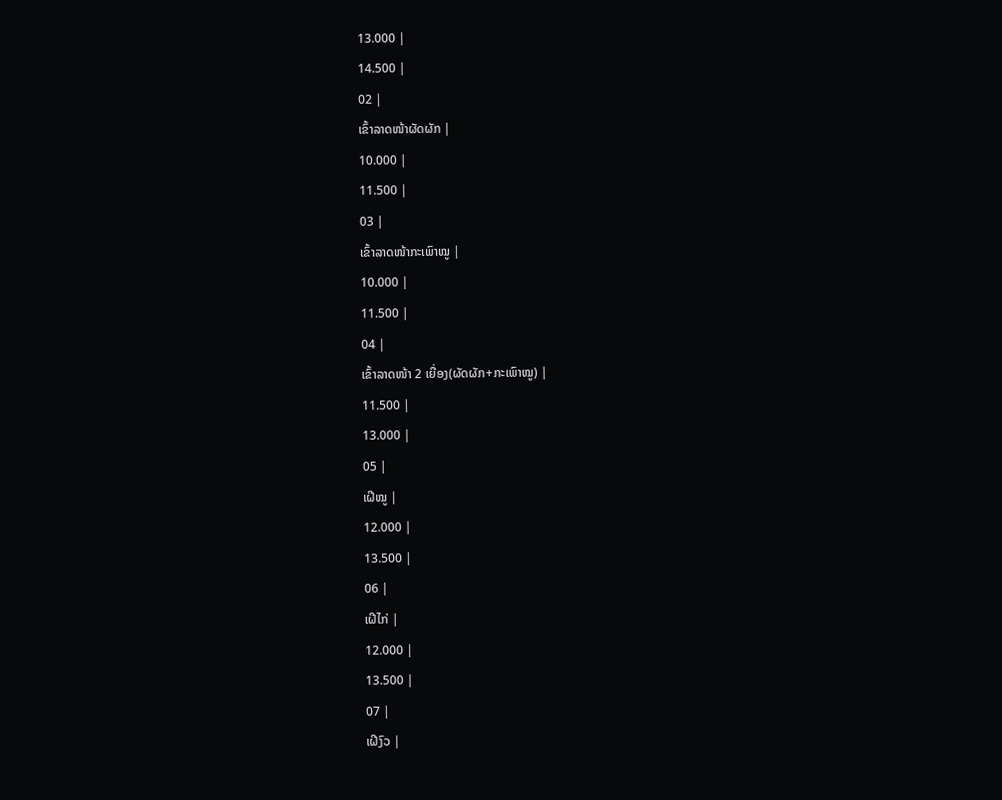13.000 |
14.500 |
02 |
ເຂົ້າລາດໜ້າຜັດຜັກ |
10.000 |
11.500 |
03 |
ເຂົ້າລາດໜ້າກະເພົາໝູ |
10.000 |
11.500 |
04 |
ເຂົ້າລາດໜ້າ 2 ເຍື່ອງ(ຜັດຜັກ+ກະເພົາໝູ) |
11.500 |
13.000 |
05 |
ເຝີໝູ |
12.000 |
13.500 |
06 |
ເຝີໄກ່ |
12.000 |
13.500 |
07 |
ເຝີງົວ |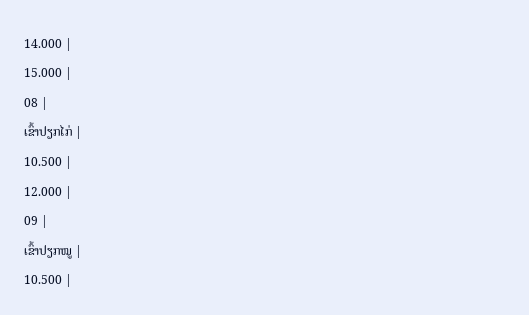14.000 |
15.000 |
08 |
ເຂົ້າປຽກໄກ່ |
10.500 |
12.000 |
09 |
ເຂົ້າປຽກໝູ |
10.500 |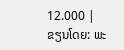12.000 |
ຂຽນໂດຍ: ພະ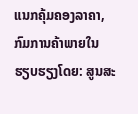ແນກຄຸ້ມຄອງລາຄາ, ກົມການຄ້າພາຍໃນ
ຮຽບຮຽງໂດຍ: ສູນສະ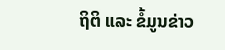ຖິຕິ ແລະ ຂໍ້ມູນຂ່າວ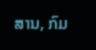ສານ, ກົມ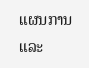ແຜນການ ແລະ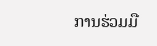ການຮ່ວມມື